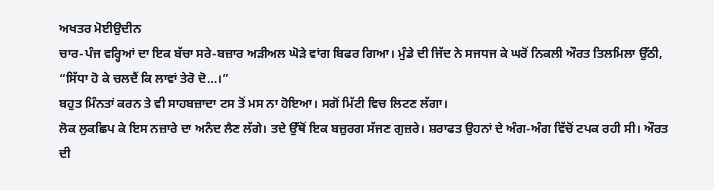ਅਖਤਰ ਮੋਈਉਦੀਨ
ਚਾਰ-ਪੰਜ ਵਰ੍ਹਿਆਂ ਦਾ ਇਕ ਬੱਚਾ ਸਰੇ-ਬਜ਼ਾਰ ਅੜੀਅਲ ਘੋੜੇ ਵਾਂਗ ਬਿਫਰ ਗਿਆ। ਮੁੰਡੇ ਦੀ ਜਿੱਦ ਨੇ ਸਜਧਜ ਕੇ ਘਰੋਂ ਨਿਕਲੀ ਔਰਤ ਤਿਲਮਿਲਾ ਉੱਠੀ, “ਸਿੱਧਾ ਹੋ ਕੇ ਚਲਦੈਂ ਕਿ ਲਾਵਾਂ ਤੇਰੋ ਦੋ…।”
ਬਹੁਤ ਮਿੰਨਤਾਂ ਕਰਨ ਤੇ ਵੀ ਸਾਹਬਜ਼ਾਦਾ ਟਸ ਤੋਂ ਮਸ ਨਾ ਹੋਇਆ। ਸਗੋਂ ਮਿੱਟੀ ਵਿਚ ਲਿਟਣ ਲੱਗਾ।
ਲੋਕ ਲੁਕਛਿਪ ਕੇ ਇਸ ਨਜ਼ਾਰੇ ਦਾ ਅਨੰਦ ਲੈਣ ਲੱਗੇ। ਤਦੇ ਉੱਥੋਂ ਇਕ ਬਜ਼ੁਰਗ ਸੱਜਣ ਗੁਜ਼ਰੇ। ਸ਼ਰਾਫਤ ਉਹਨਾਂ ਦੇ ਅੰਗ-ਅੰਗ ਵਿੱਚੋਂ ਟਪਕ ਰਹੀ ਸੀ। ਔਰਤ ਦੀ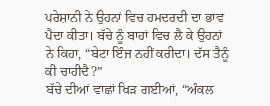ਪਰੇਸ਼ਾਨੀ ਨੇ ਉਹਨਾਂ ਵਿਚ ਹਮਦਰਦੀ ਦਾ ਭਾਵ ਪੈਦਾ ਕੀਤਾ। ਬੱਚੇ ਨੂੰ ਬਾਹਾਂ ਵਿਚ ਲੈ ਕੇ ਉਹਨਾਂ ਨੇ ਕਿਹਾ, “ਬੇਟਾ ਇੰਜ ਨਹੀਂ ਕਰੀਦਾ। ਦੱਸ ਤੈਨੂੰ ਕੀ ਚਾਹੀਦੈ?”
ਬੱਚੇ ਦੀਆਂ ਵਾਛਾਂ ਖਿੜ ਗਈਆਂ, “ਅੰਕਲ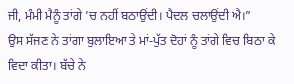ਜੀ, ਮੰਮੀ ਮੈਨੂੰ ਤਾਂਗੇ ’ਚ ਨਹੀਂ ਬਠਾਉਂਦੀ। ਪੈਦਲ ਚਲਾਉਂਦੀ ਐ।”
ਉਸ ਸੱਜਣ ਨੇ ਤਾਂਗਾ ਬੁਲਾਇਆ ਤੇ ਮਾਂ-ਪੁੱਤ ਦੋਹਾਂ ਨੂੰ ਤਾਂਗੇ ਵਿਚ ਬਿਠਾ ਕੇ ਵਿਦਾ ਕੀਤਾ। ਬੱਚੇ ਨੇ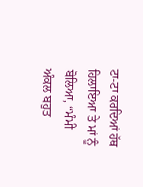ਟਾ-ਟਾ ਕਰਦਿਆਂ ਹੱਥ ਹਿਲਾਇਆ ਤੇ ਮਾਂ ਨੂੰ ਬੋਲਿਆ, “ਮੰਮੀ ਅੰਕਲ ਬਹੁਤ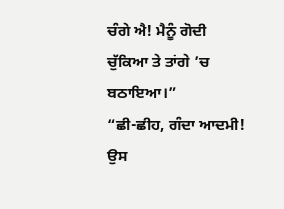ਚੰਗੇ ਐ! ਮੈਨੂੰ ਗੋਦੀ ਚੁੱਕਿਆ ਤੇ ਤਾਂਗੇ ’ਚ ਬਠਾਇਆ।”
“ਛੀ-ਛੀਹ, ਗੰਦਾ ਆਦਮੀ! ਉਸ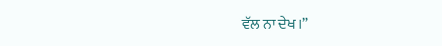ਵੱਲ ਨਾ ਦੇਖ।”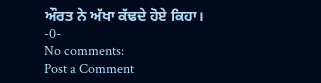ਔਰਤ ਨੇ ਅੱਖਾ ਕੱਢਦੇ ਹੋਏ ਕਿਹਾ।
-0-
No comments:
Post a Comment